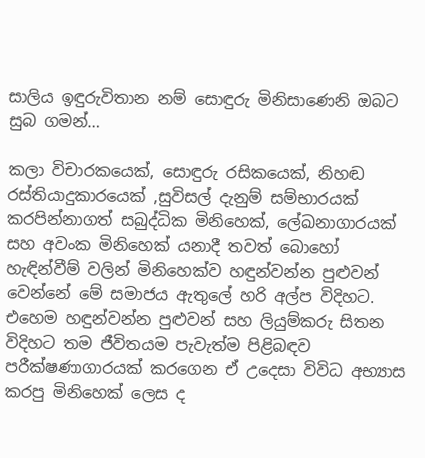සාලිය ඉඳුරුවිතාන නම් සොඳුරු මිනිසාණෙනි ඔබට සුබ ගමන්…

කලා විචාරකයෙක්, සොඳුරු රසිකයෙක්, නිහඬ රස්තියාදුකාරයෙක් ,සුවිසල් දැනුම් සම්භාරයක් කරපින්නාගත් සබුද්ධික මිනිහෙක්, ලේඛනාගාරයක් සහ අවංක මිනිහෙක් යනාදී තවත් බොහෝ හැඳින්වීම් වලින් මිනිහෙක්ව හඳුන්වන්න පුළුවන් වෙන්නේ මේ සමාජය ඇතුලේ හරි අල්ප විදිහට. එහෙම හඳුන්වන්න පුළුවන් සහ ලියුම්කරු සිතන විදිහට තම ජීවිතයම පැවැත්ම පිළිබඳව පරීක්ෂණාගාරයක් කරගෙන ඒ උදෙසා විවිධ අභ්‍යාස කරපු මිනිහෙක් ලෙස ද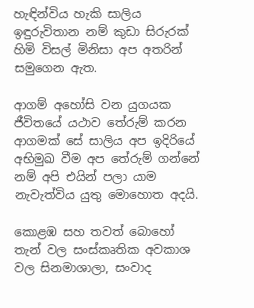හැඳින්විය හැකි සාලිය ඉඳුරුවිතාන නම් කුඩා සිරුරක් හිමි විසල් මිනිසා අප අතරින් සමුගෙන ඇත.

ආගම් අහෝසි වන යුගයක ජීවිතයේ යථාව තේරුම් කරන ආගමක් සේ සාලිය අප ඉදිරියේ අභිමුඛ වීම අප තේරුම් ගන්නේ නම් අපි එයින් පලා යාම නැවැත්විය යුතු මොහොත අදයි.

කොළඹ සහ තවත් බොහෝ තැන් වල සංස්කෘතික අවකාශ වල සිනමාශාලා, සංවාද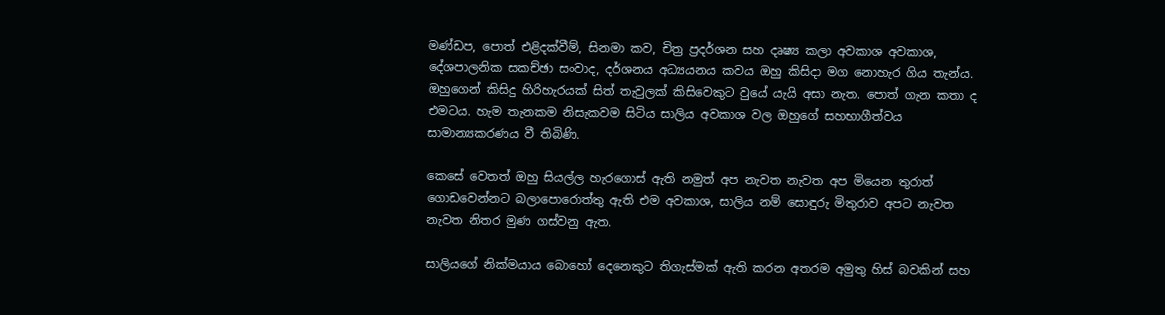මණ්ඩප, පොත් එළිදක්වීම්, සිනමා කව, චිත්‍ර ප්‍රදර්ශන සහ දෘෂ්‍ය කලා අවකාශ අවකාශ, දේශපාලනික සකච්ඡා සංවාද, දර්ශනය අධ්‍යයනය කවය ඔහු කිසිදා මග නොහැර ගිය තැන්ය. ඔහුගෙන් කිසිදු හිරිහැරයක් සිත් තැවුලක් කිසිවෙකුට වුයේ යැයි අසා නැත. පොත් ගැන කතා ද එමටය. හැම තැනකම නිසැකවම සිටිය සාලිය අවකාශ වල ඔහුගේ සහභාගීත්වය සාමාන්‍යකරණය වී තිබිණි.

කෙසේ වෙතත් ඔහු සියල්ල හැරගොස් ඇති නමුත් අප නැවත නැවත අප මියෙන තුරාත් ගොඩවෙන්නට බලාපොරොත්තු ඇති එම අවකාශ, සාලිය නම් සොඳුරු මිතුරාව අපට නැවත නැවත නිතර මුණ ගස්වනු ඇත.

සාලියගේ නික්මයාය බොහෝ දෙනෙකුට තිගැස්මක් ඇති කරන අතරම අමුතු හිස් බවකින් සහ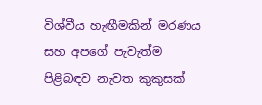විශ්වීය හැඟීමකින් මරණය සහ අපගේ පැවැත්ම පිළිබඳව නැවත කුකුසක්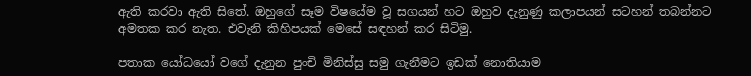ඇති කරවා ඇති සිතේ. ඔහුගේ සෑම විෂයේම වූ සගයන් හට ඔහුව දැනුණු කලාපයන් සටහන් තබන්නට අමතක කර නැත. එවැනි කිහිපයක් මෙසේ සඳහන් කර සිටිමු.

පතාක යෝධයෝ වගේ දැනුන පුංචි මිනිස්සු සමු ගැනීමට ඉඩක් නොතියාම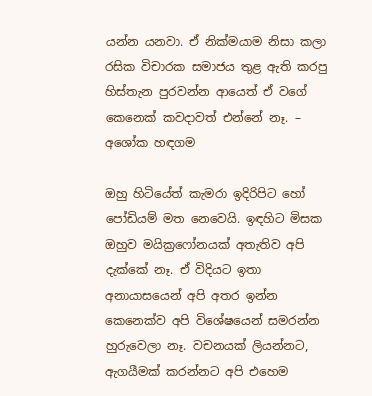යන්න යනවා. ඒ නික්මයාම නිසා කලා රසික විචාරක සමාජය තුළ ඇති කරපු හිස්තැන පුරවන්න ආයෙත් ඒ වගේ කෙනෙක් කවදාවත් එන්නේ නෑ. – අශෝක හඳගම

ඔහු හිටියේත් කැමරා ඉදිරිපිට හෝ පෝඩියම් මත නෙවෙයි. ඉඳහිට මිසක ඔහුව මයික්‍රෆෝනයක් අතැතිව අපි දැක්කේ නෑ. ඒ විදියට ඉතා අනායාසයෙන් අපි අතර ඉන්න කෙනෙක්ව අපි විශේෂයෙන් සමරන්න හුරුවෙලා නෑ. වචනයක් ලියන්නට, ඇගයීමක් කරන්නට අපි එහෙම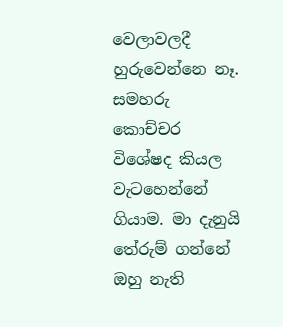වෙලාවලදී හුරුවෙන්නෙ නෑ. සමහරු කොච්චර විශේෂද කියල වැටහෙන්නේ ගියාම. මා දැනුයි තේරුම් ගන්නේ ඔහු නැති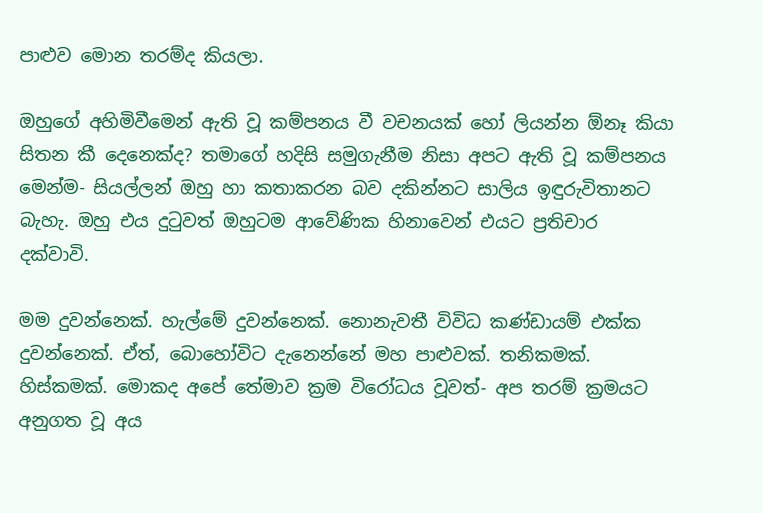පාළුව මොන තරම්ද කියලා.

ඔහුගේ අහිමිවීමෙන් ඇති වූ කම්පනය වී වචනයක් හෝ ලියන්න ඕනෑ කියා සිතන කී දෙනෙක්ද? තමාගේ හදිසි සමුගැනීම නිසා අපට ඇති වූ කම්පනය මෙන්ම- සියල්ලන් ඔහු හා කතාකරන බව දකින්නට සාලිය ඉඳුරුවිතානට බැහැ. ඔහු එය දුටුවත් ඔහුටම ආවේණික හිනාවෙන් එයට ප්‍රතිචාර දක්වාවි.

මම දුවන්නෙක්. හැල්මේ දුවන්නෙක්. නොනැවතී විවිධ කණ්ඩායම් එක්ක දුවන්නෙක්. ඒත්, බොහෝවිට දැනෙන්නේ මහ පාළුවක්. තනිකමක්. හිස්කමක්. මොකද අපේ තේමාව ක්‍රම විරෝධය වූවත්- අප තරම් ක්‍රමයට අනුගත වූ අය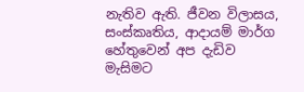නැතිව ඇති. ජීවන විලාසය, සංස්කෘතිය, ආදායම් මාර්ග හේතුවෙන් අප දැඩිව මැසිමට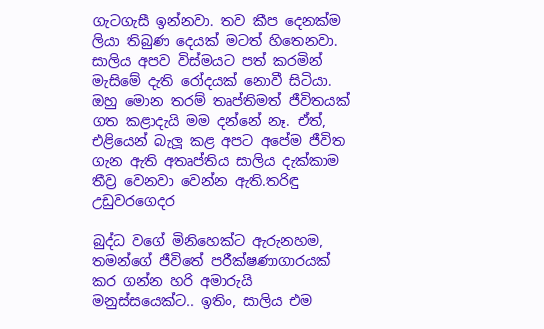ගැටගැසී ඉන්නවා. තව කීප දෙනක්ම ලියා තිබුණ දෙයක් මටත් හිතෙනවා. සාලිය අපව විස්මයට පත් කරමින් මැසිමේ දැති රෝදයක් නොවී සිටියා. ඔහු මොන තරම් තෘප්තිමත් ජීවිතයක් ගත කළාදැයි මම දන්නේ නෑ. ඒත්, එළියෙන් බැලූ කළ අපට අපේම ජීවිත ගැන ඇති අතෘප්තිය සාලිය දැක්කාම තීව්‍ර වෙනවා වෙන්න ඇති.තරිඳු උඩුවරගෙදර

බුද්ධ වගේ මිනිහෙක්ට ඇරුනහම, තමන්ගේ ජීවිතේ පරීක්ෂණාගාරයක් කර ගන්න හරි අමාරුයි මනුස්සයෙක්ට.. ඉතිං‍, සාලිය එම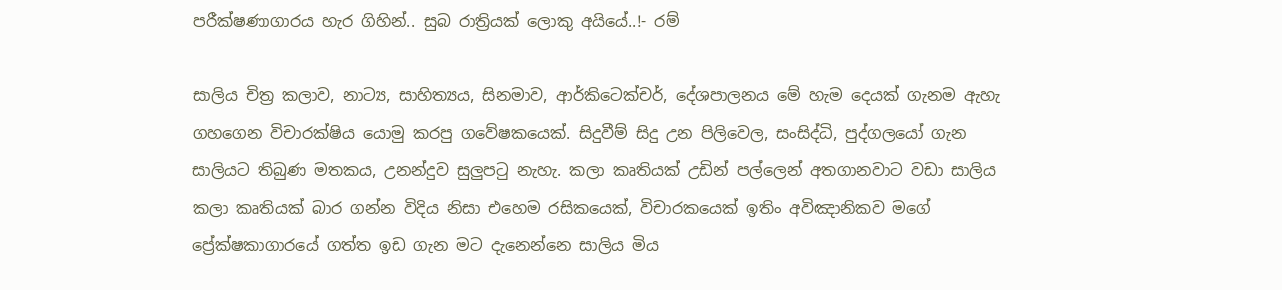පරීක්ෂණාගාරය හැර ගිහින්.. සුබ රාත්‍රියක් ලොකු අයියේ..!- රම්

සාලිය චිත්‍ර කලාව, නාට්‍ය, සාහිත්‍යය, සිනමාව, ආර්කිටෙක්චර්, දේශපාලනය මේ හැම දෙයක් ගැනම ඇහැ ගහගෙන විචාරක්ෂිය යොමු කරපු ගවේෂකයෙක්. සිදුවීම් සිදු උන පිලිවෙල, සංසිද්ධි, පුද්ගලයෝ ගැන සාලියට තිබුණ මතකය, උනන්දුව සුලුපටු නැහැ. කලා කෘතියක් උඩින් පල්ලෙන් අතගානවාට වඩා සාලිය කලා කෘතියක් බාර ගන්න විදිය නිසා එහෙම රසිකයෙක්, විචාරකයෙක් ඉතිං අවිඤානිකව මගේ ප්‍රේක්ෂකාගාරයේ ගත්ත ඉඩ ගැන මට දැනෙන්නෙ සාලිය මිය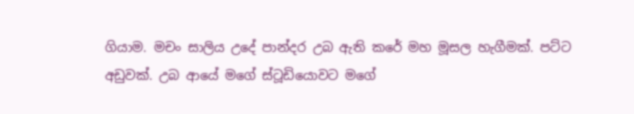ගියාම. මචං සාලිය උදේ පාන්දර උබ ඇති කරේ මහ මූසල හැගීමක්. පට්ට අඩුවක්. උබ ආයේ මගේ ස්ටූඩියොවට මගේ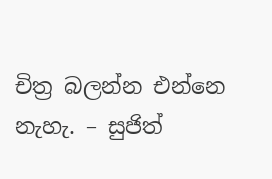චිත්‍ර බලන්න එන්නෙ නැහැ. – සුජිත්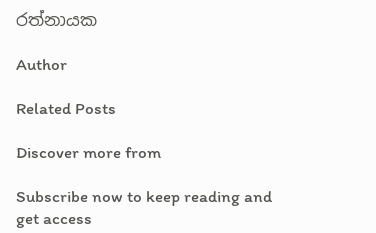රත්නායක

Author

Related Posts

Discover more from

Subscribe now to keep reading and get access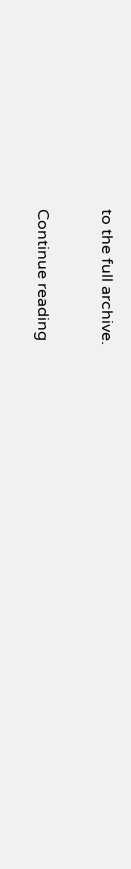to the full archive.

Continue reading